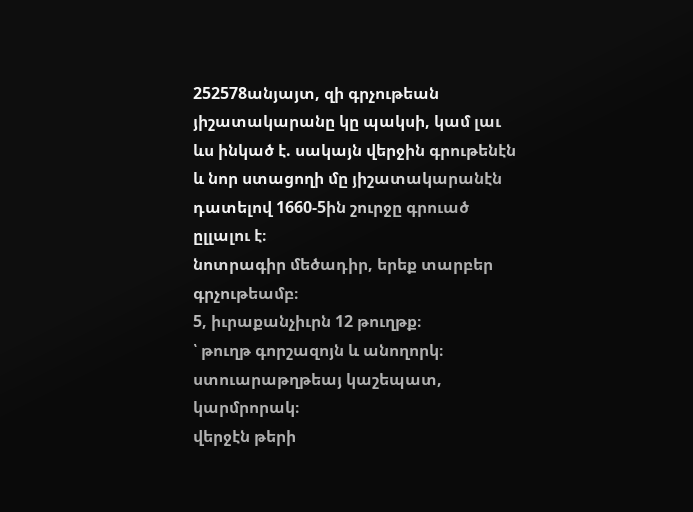252578անյայտ, զի գրչութեան յիշատակարանը կը պակսի, կամ լաւ ևս ինկած է. սակայն վերջին գրութենէն և նոր ստացողի մը յիշատակարանէն դատելով 1660-5ին շուրջը գրուած ըլլալու է։
նոտրագիր մեծադիր, երեք տարբեր գրչութեամբ։
5, իւրաքանչիւրն 12 թուղթք։
՝ թուղթ գորշազոյն և անողորկ։
ստուարաթղթեայ կաշեպատ, կարմրորակ։
վերջէն թերի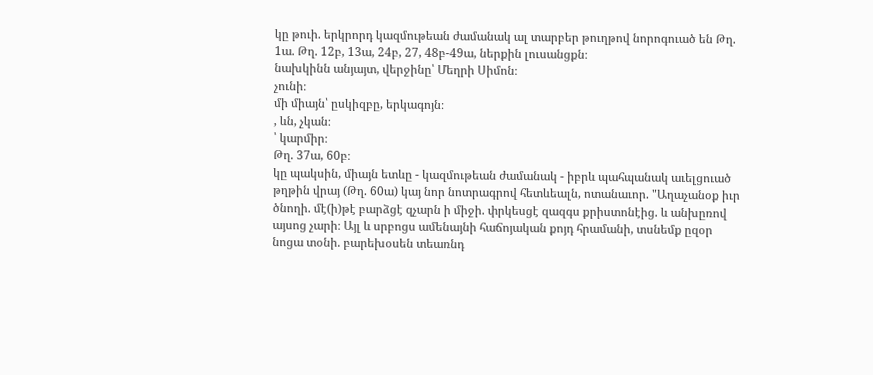կը թուի. երկրորդ կազմութեան ժամանակ ալ տարբեր թուղթով նորոգուած են Թղ. 1ա. Թղ. 12բ, 13ա, 24բ, 27, 48բ-49ա, ներքին լուսանցքն։
նախկինն անյայտ, վերջինը՝ Մեղրի Սիմոն։
չունի։
մի միայն՝ ըսկիզբը, երկագոյն։
, ևն, չկան։
՝ կարմիր։
Թղ. 37ա, 60բ։
կը պակսին, միայն ետևը - կազմութեան ժամանակ - իբրև պահպանակ աւելցուած թղթին վրայ (Թղ. 60ա) կայ նոր նոտրագրով հետևեալն, ոտանաւոր. "Աղաչանօք իւր ծնողի. մէ(ի)թէ բարձցէ զչարն ի միջի. փրկեսցէ զազգս քրիստոնէից. և անխըռով այսոց չարի։ Այլ և սրբոցս ամենայնի հաճոյական քոյդ հրամանի, տսնեմք ըզօր նոցա տօնի. բարեխօսեն տեառնդ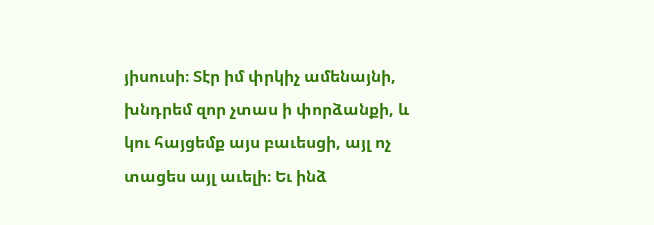յիսուսի։ Տէր իմ փրկիչ ամենայնի, խնդրեմ զոր չտաս ի փորձանքի, և կու հայցեմք այս բաւեսցի, այլ ոչ տացես այլ աւելի։ Եւ ինձ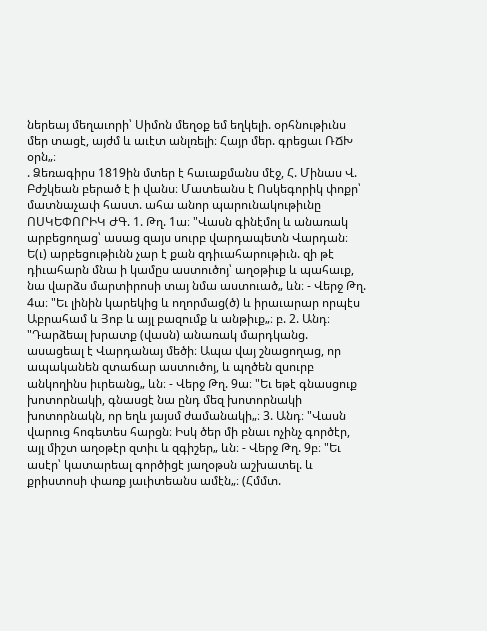ներեայ մեղաւորի՝ Սիմոն մեղօք եմ եղկելի. օրհնութիւնս մեր տացէ, այժմ և աւէտ անլռելի։ Հայր մեր. գրեցաւ ՌՃԽ օրն„։
. Ձեռագիրս 1819ին մտեր է հաւաքմանս մէջ, Հ. Մինաս Վ. Բժշկեան բերած է ի վանս։ Մատեանս է Ոսկեգորիկ փոքր՝ մատնաչափ հաստ. ահա անոր պարունակութիւնը ՈՍԿԵՓՈՐԻԿ ԺԳ. 1. Թղ. 1ա։ "Վասն գինէմոլ և անառակ արբեցողաց՝ ասաց զայս սուրբ վարդապետն Վարդան։ Ե(ւ) արբեցութիւնն չար է քան զդիւահարութիւն. զի թէ դիւահարն մնա ի կամըս աստուծոյ՝ աղօթիւք և պահաւք, նա վարձս մարտիրոսի տայ նմա աստուած„ ևն։ - Վերջ Թղ. 4ա։ "Եւ լինին կարեկից և ողորմաց(ծ) և իրաւարար որպէս Աբրահամ և Յոբ և այլ բազումք և անթիւք„։ բ. 2. Անդ։ "Դարձեալ խրատք (վասն) անառակ մարդկանց. ասացեալ է Վարդանայ մեծի։ Ապա վայ շնացողաց, որ ապականեն զտաճար աստուծոյ, և պղծեն զսուրբ անկողինս իւրեանց„ ևն։ - Վերջ Թղ. 9ա։ "Եւ եթէ գնասցուք խոտորնակի, գնասցէ նա ընդ մեզ խոտորնակի խոտորնակն, որ եղև յայսմ ժամանակի„։ 3. Անդ։ "Վասն վարուց հոգետես հարցն։ Իսկ ծեր մի բնաւ ոչինչ գործէր, այլ միշտ աղօթէր զտիւ և զգիշեր„ ևն։ - Վերջ Թղ. 9բ։ "Եւ ասէր՝ կատարեալ գործիցէ յաղօթսն աշխատել. և քրիստոսի փառք յաւիտեանս ամէն„։ (Հմմտ.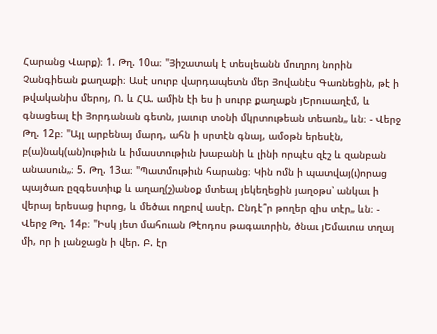Հարանց Վարք)։ 1. Թղ. 10ա։ "Յիշատակ է տեսլեանն մուղրոյ նորին Չանգիեան քաղաքի։ Ասէ սուրբ վարդապետն մեր Յովանէս Գառնեցին, թէ ի թվականիս մերոյ, Ո. և ՀԱ. ամին էի ես ի սուրբ քաղաքն յԵրուսաղէմ, և գնացեալ էի Յորդանան գետն, յաւուր տօնի մկրտութեան տեառն„ ևն։ - Վերջ Թղ. 12բ։ "Այլ արբենայ մարդ, ահն ի սրտէն գնայ, ամօթն երեսէն, բ(ա)նակ(ան)ութիւն և իմաստութիւն խաբանի և լինի որպէս զէշ և զանբան անասուն„։ 5. Թղ. 13ա։ "Պատմութիւն հարանց։ Կին ոմն ի պատվայ(ւ)որաց պայծառ ըզգեստիւք և աղաղ(շ)անօք մտեալ յեկեղեցին յաղօթս՝ անկաւ ի վերայ երեսաց իւրոց, և մեծաւ ողբով ասէր. Ընդէ՞ր թողեր զիս տէր„ ևն։ - Վերջ Թղ. 14բ։ "Իսկ յետ մահուան Թէոդոս թագաւորին, ծնաւ յԵմաւուս տղայ մի, որ ի լանջացն ի վեր. Բ. էր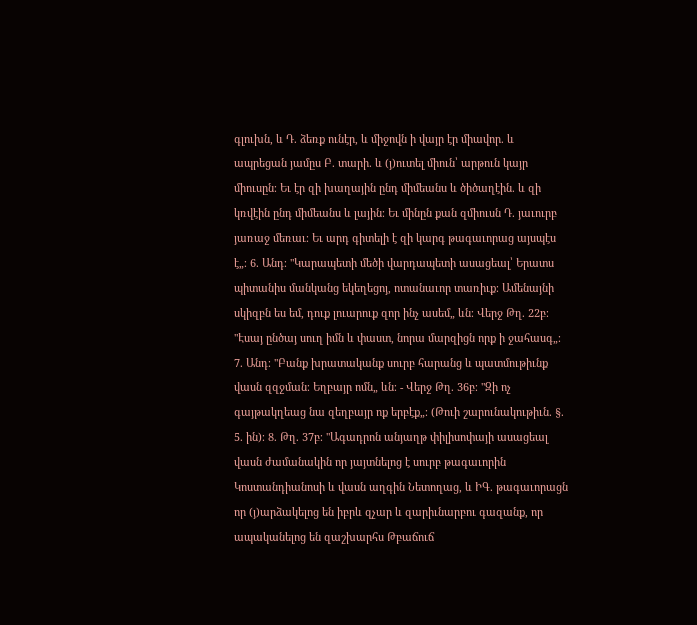գլուխն, և Դ. ձեռք ունէր, և միջովն ի վայր էր միավոր. և ապրեցան յամըս Բ. տարի. և (յ)ուտել միուն՝ արթուն կայր միուսըն։ Եւ էր զի խաղային ընդ միմեանս և ծիծաղէին. և զի կռվէին ընդ միմեանս և լային։ Եւ մինըն քան զմիուսն Դ. յաւուրբ յառաջ մեռաւ։ Եւ արդ գիտելի է զի կարգ թագաւորաց այսպէս է„։ 6. Անդ։ "Կարապետի մեծի վարդապետի ասացեալ՝ Երատս պիտանիս մանկանց եկեղեցոյ, ոտանաւոր տառիւք։ Ամենայնի սկիզբն ես եմ, դուք լուարուք զոր ինչ ասեմ„ ևն։ Վերջ Թղ. 22բ։ "Էսայ ընծայ սուղ իմն և փաստ, նորա մարզիցն որք ի ջահասգ„։ 7. Անդ։ "Բանք խրատականք սուրբ հարանց և պատմութիւնք վասն զզջման։ Եղբայր ոմն„ ևն։ - Վերջ Թղ. 36բ։ "Զի ոչ գայթակղեաց նա զեղբայր ոք երբէք„։ (Թուի շարունակութիւն. §. 5. ին)։ 8. Թղ. 37բ։ "Ագադրոն անյաղթ փիլիսոփայի ասացեալ վասն ժամանակին որ յայտնելոց է սուրբ թագաւորին Կոստանդիանոսի և վասն աղգին Նետողաց, և ԻԳ. թագաւորացն որ (յ)արձակելոց են իբրև զչար և զարիւնարբու գազանք, որ ապականելոց են զաշխարհս Թբաճուճ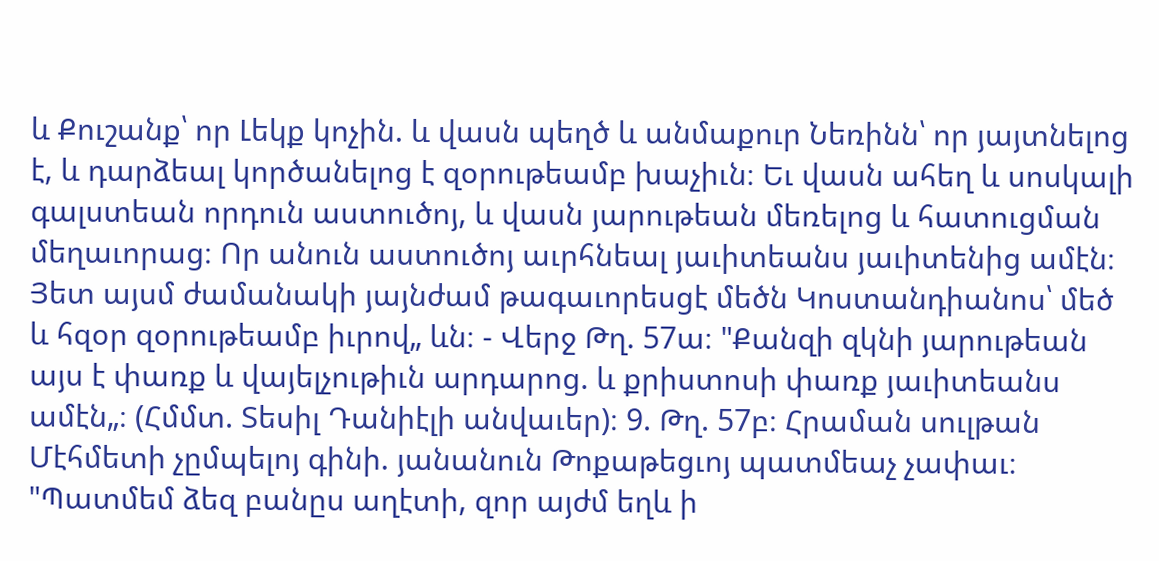և Քուշանք՝ որ Լեկք կոչին. և վասն պեղծ և անմաքուր Նեռինն՝ որ յայտնելոց է, և դարձեալ կործանելոց է զօրութեամբ խաչիւն։ Եւ վասն ահեղ և սոսկալի գալստեան որդուն աստուծոյ, և վասն յարութեան մեռելոց և հատուցման մեղաւորաց։ Որ անուն աստուծոյ աւրհնեալ յաւիտեանս յաւիտենից ամէն։ Յետ այսմ ժամանակի յայնժամ թագաւորեսցէ մեծն Կոստանդիանոս՝ մեծ և հզօր զօրութեամբ իւրով„ ևն։ - Վերջ Թղ. 57ա։ "Քանզի զկնի յարութեան այս է փառք և վայելչութիւն արդարոց. և քրիստոսի փառք յաւիտեանս ամէն„։ (Հմմտ. Տեսիլ Դանիէլի անվաւեր)։ 9. Թղ. 57բ։ Հրաման սուլթան Մէհմետի չըմպելոյ գինի. յանանուն Թոքաթեցւոյ պատմեաչ չափաւ։ "Պատմեմ ձեզ բանըս աղէտի, զոր այժմ եղև ի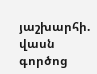յաշխարհի. վասն գործոց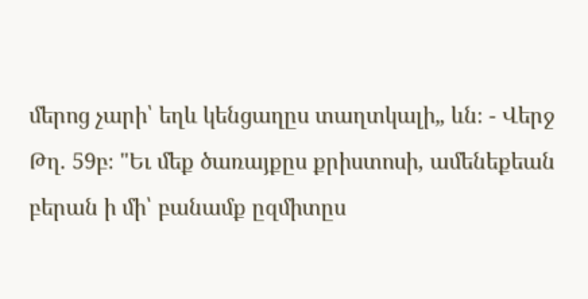մերոց չարի՝ եղև կենցաղըս տաղտկալի„ ևն։ - Վերջ Թղ. 59բ։ "Եւ մեք ծառայքըս քրիստոսի, ամենեքեան բերան ի մի՝ բանամք ըզմիտըս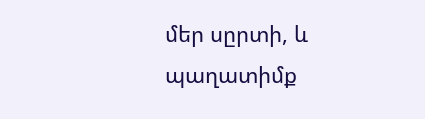մեր սըրտի, և պաղատիմք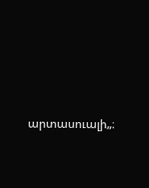արտասուալի„։